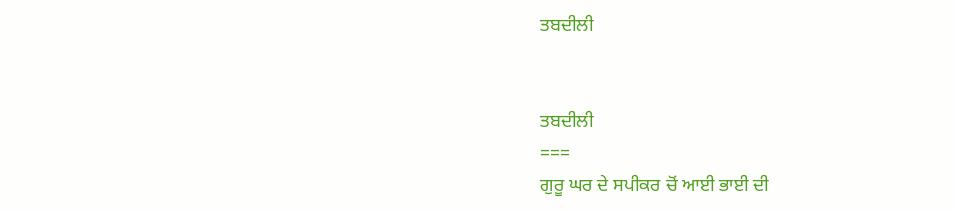ਤਬਦੀਲੀ


ਤਬਦੀਲੀ
===
ਗੁਰੂ ਘਰ ਦੇ ਸਪੀਕਰ ਚੋਂ ਆਈ ਭਾਈ ਦੀ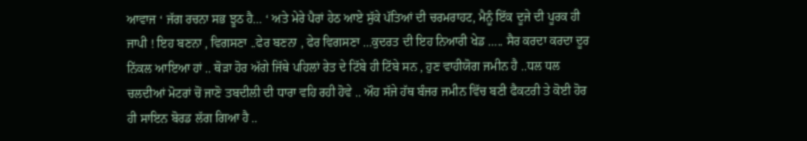ਆਵਾਜ ‘ ਜੱਗ ਰਚਨਾ ਸਭ ਝੂਠ ਹੈ… ‘ ਅਤੇ ਮੇਰੇ ਪੈਰਾਂ ਹੇਠ ਆਏ ਸੁੱਕੇ ਪੱਤਿਆਂ ਦੀ ਚਰਮਰਾਹਟ, ਮੈਨੂੰ ਇੱਕ ਦੂਜੇ ਦੀ ਪੂਰਕ ਹੀ ਜਾਪੀ ! ਇਹ ਬਣਨਾ , ਵਿਗਸਣਾ ..ਫੇਰ ਬਣਨਾ , ਫੇਰ ਵਿਗਸਣਾ …ਕੁਦਰਤ ਦੀ ਇਹ ਨਿਆਰੀ ਖੇਡ ….. ਸੈਰ ਕਰਦਾ ਕਰਦਾ ਦੂਰ ਨਿੱਕਲ ਆਇਆ ਹਾਂ .. ਥੋੜਾ ਹੋਰ ਅੱਗੇ ਜਿੱਥੇ ਪਹਿਲਾਂ ਰੇਤ ਦੇ ਟਿੱਬੇ ਹੀ ਟਿੱਬੇ ਸਨ , ਹੁਣ ਵਾਹੀਯੋਗ ਜਮੀਨ ਹੈ ..ਧਲ ਧਲ ਚਲਦੀਆਂ ਮੋਟਰਾਂ ਚੋਂ ਜਾਣੋ ਤਬਦੀਲੀ ਦੀ ਧਾਰਾ ਵਹਿ ਰਹੀ ਹੋਵੇ .. ਔਹ ਸੱਜੇ ਹੱਥ ਬੰਜਰ ਜਮੀਨ ਵਿੱਚ ਬਣੀ ਫੈਕਟਰੀ ਤੇ ਕੋਈ ਹੋਰ ਹੀ ਸਾਇਨ ਬੋਰਡ ਲੱਗ ਗਿਆ ਹੈ ..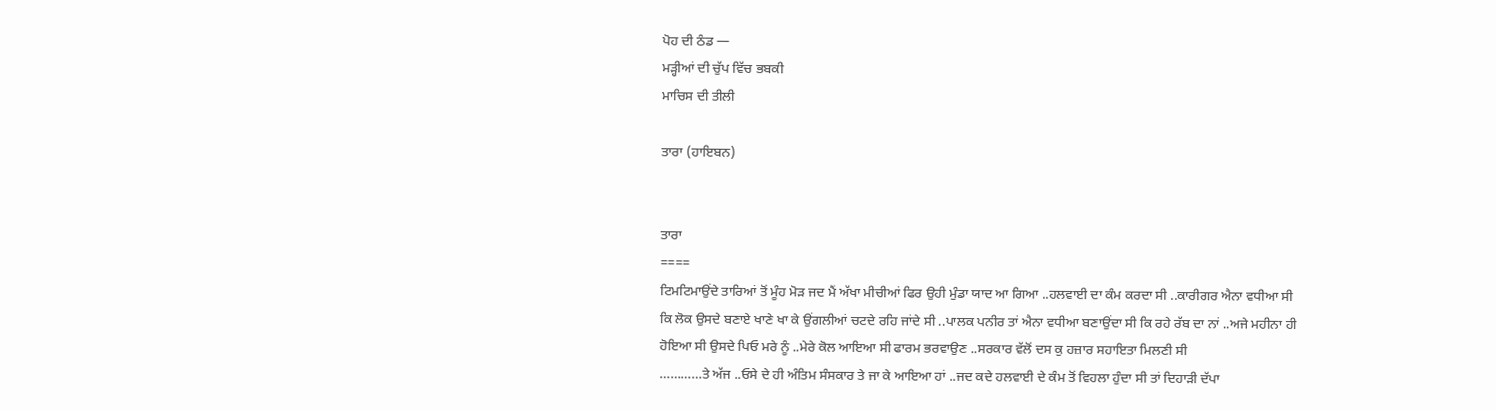ਪੋਹ ਦੀ ਠੰਡ —
ਮੜ੍ਹੀਆਂ ਦੀ ਚੁੱਪ ਵਿੱਚ ਭਬਕੀ
ਮਾਚਿਸ ਦੀ ਤੀਲੀ

ਤਾਰਾ (ਹਾਇਬਨ)


ਤਾਰਾ
====
ਟਿਮਟਿਮਾਉਂਦੇ ਤਾਰਿਆਂ ਤੋਂ ਮੂੰਹ ਮੋੜ ਜਦ ਮੈਂ ਅੱਖਾ ਮੀਚੀਆਂ ਫਿਰ ਉਹੀ ਮੁੰਡਾ ਯਾਦ ਆ ਗਿਆ ..ਹਲਵਾਈ ਦਾ ਕੰਮ ਕਰਦਾ ਸੀ ..ਕਾਰੀਗਰ ਐਨਾ ਵਧੀਆ ਸੀ ਕਿ ਲੋਕ ਉਸਦੇ ਬਣਾਏ ਖਾਣੇ ਖਾ ਕੇ ਉਂਗਲੀਆਂ ਚਟਦੇ ਰਹਿ ਜਾਂਦੇ ਸੀ ..ਪਾਲਕ ਪਨੀਰ ਤਾਂ ਐਨਾ ਵਧੀਆ ਬਣਾਉਂਦਾ ਸੀ ਕਿ ਰਹੇ ਰੱਬ ਦਾ ਨਾਂ ..ਅਜੇ ਮਹੀਨਾ ਹੀ ਹੋਇਆ ਸੀ ਉਸਦੇ ਪਿਓ ਮਰੇ ਨੂੰ ..ਮੇਰੇ ਕੋਲ ਆਇਆ ਸੀ ਫਾਰਮ ਭਰਵਾਉਣ ..ਸਰਕਾਰ ਵੱਲੋਂ ਦਸ ਕੁ ਹਜ਼ਾਰ ਸਹਾਇਤਾ ਮਿਲਣੀ ਸੀ
…………ਤੇ ਅੱਜ ..ਓਸੇ ਦੇ ਹੀ ਅੰਤਿਮ ਸੰਸਕਾਰ ਤੇ ਜਾ ਕੇ ਆਇਆ ਹਾਂ ..ਜਦ ਕਦੇ ਹਲਵਾਈ ਦੇ ਕੰਮ ਤੋਂ ਵਿਹਲਾ ਹੁੰਦਾ ਸੀ ਤਾਂ ਦਿਹਾੜੀ ਦੱਪਾ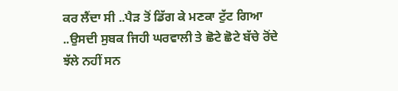ਕਰ ਲੈਂਦਾ ਸੀ ..ਪੈੜ ਤੋਂ ਡਿੱਗ ਕੇ ਮਣਕਾ ਟੁੱਟ ਗਿਆ ..ਉਸਦੀ ਸੁਬਕ ਜਿਹੀ ਘਰਵਾਲੀ ਤੇ ਛੋਟੇ ਛੋਟੇ ਬੱਚੇ ਰੋਂਦੇ ਝੱਲੇ ਨਹੀਂ ਸਨ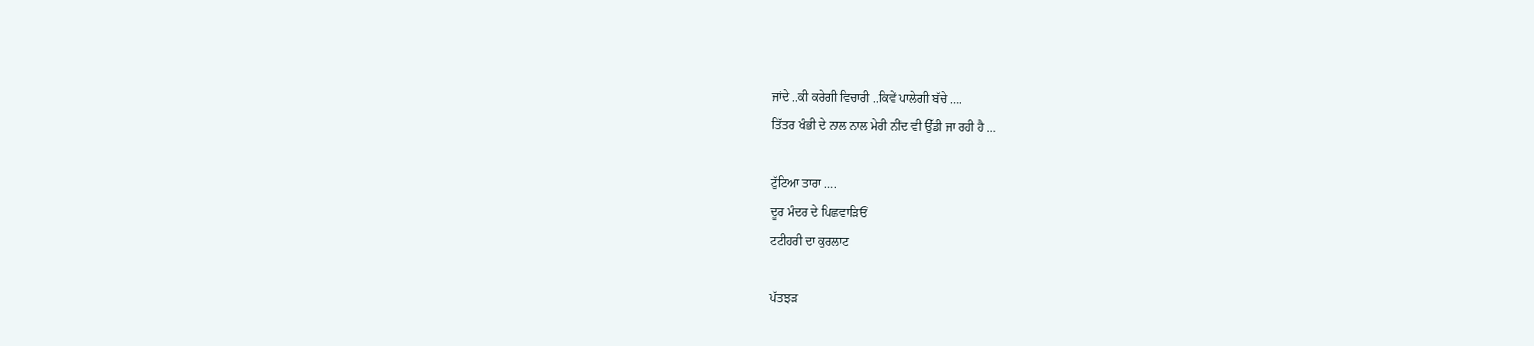ਜਾਂਦੇ ..ਕੀ ਕਰੇਗੀ ਵਿਚਾਰੀ ..ਕਿਵੇਂ ਪਾਲੇਗੀ ਬੱਚੇ ….
ਤਿੱਤਰ ਖੰਭੀ ਦੇ ਨਾਲ ਨਾਲ ਮੇਰੀ ਨੀਂਦ ਵੀ ਉੱਡੀ ਜਾ ਰਹੀ ਹੈ …

ਟੁੱਟਿਆ ਤਾਰਾ ….
ਦੂਰ ਮੰਦਰ ਦੇ ਪਿਛਵਾੜਿਓਂ
ਟਟੀਹਰੀ ਦਾ ਕੁਰਲਾਟ

ਪੱਤਝੜ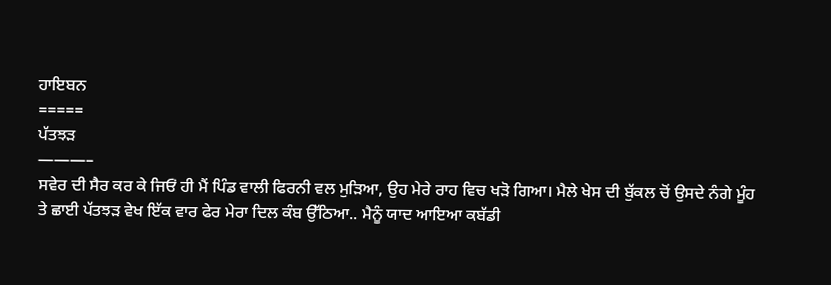ਹਾਇਬਨ
=====
ਪੱਤਝੜ
———–
ਸਵੇਰ ਦੀ ਸੈਰ ਕਰ ਕੇ ਜਿਓਂ ਹੀ ਮੈਂ ਪਿੰਡ ਵਾਲੀ ਫਿਰਨੀ ਵਲ ਮੁੜਿਆ, ਉਹ ਮੇਰੇ ਰਾਹ ਵਿਚ ਖੜੋ ਗਿਆ। ਮੈਲੇ ਖੇਸ ਦੀ ਬੁੱਕਲ ਚੋਂ ਉਸਦੇ ਨੰਗੇ ਮੂੰਹ ਤੇ ਛਾਈ ਪੱਤਝੜ ਵੇਖ ਇੱਕ ਵਾਰ ਫੇਰ ਮੇਰਾ ਦਿਲ ਕੰਬ ਉੱਠਿਆ.. ਮੈਨੂੰ ਯਾਦ ਆਇਆ ਕਬੱਡੀ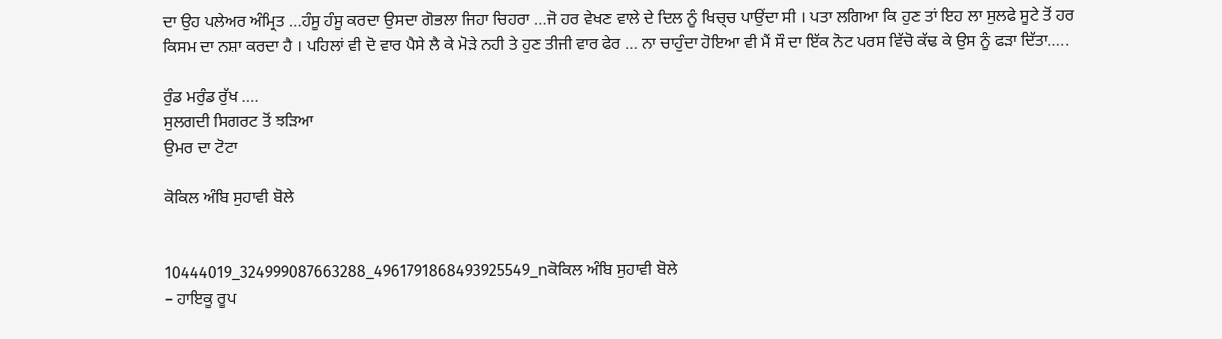ਦਾ ਉਹ ਪਲੇਅਰ ਅੰਮ੍ਰਿਤ …ਹੰਸੂ ਹੰਸੂ ਕਰਦਾ ਉਸਦਾ ਗੋਭਲਾ ਜਿਹਾ ਚਿਹਰਾ …ਜੋ ਹਰ ਵੇਖਣ ਵਾਲੇ ਦੇ ਦਿਲ ਨੂੰ ਖਿਚ੍ਚ ਪਾਉਂਦਾ ਸੀ । ਪਤਾ ਲਗਿਆ ਕਿ ਹੁਣ ਤਾਂ ਇਹ ਲਾ ਸੁਲਫੇ ਸੂਟੇ ਤੋਂ ਹਰ ਕਿਸਮ ਦਾ ਨਸ਼ਾ ਕਰਦਾ ਹੈ । ਪਹਿਲਾਂ ਵੀ ਦੋ ਵਾਰ ਪੈਸੇ ਲੈ ਕੇ ਮੋੜੇ ਨਹੀ ਤੇ ਹੁਣ ਤੀਜੀ ਵਾਰ ਫੇਰ … ਨਾ ਚਾਹੁੰਦਾ ਹੋਇਆ ਵੀ ਮੈਂ ਸੌ ਦਾ ਇੱਕ ਨੋਟ ਪਰਸ ਵਿੱਚੋ ਕੱਢ ਕੇ ਉਸ ਨੂੰ ਫੜਾ ਦਿੱਤਾ…..

ਰੁੰਡ ਮਰੁੰਡ ਰੁੱਖ ….
ਸੁਲਗਦੀ ਸਿਗਰਟ ਤੋਂ ਝੜਿਆ
ਉਮਰ ਦਾ ਟੋਟਾ

ਕੋਕਿਲ ਅੰਬਿ ਸੁਹਾਵੀ ਬੋਲੇ


10444019_324999087663288_4961791868493925549_nਕੋਕਿਲ ਅੰਬਿ ਸੁਹਾਵੀ ਬੋਲੇ
– ਹਾਇਕੂ ਰੂਪ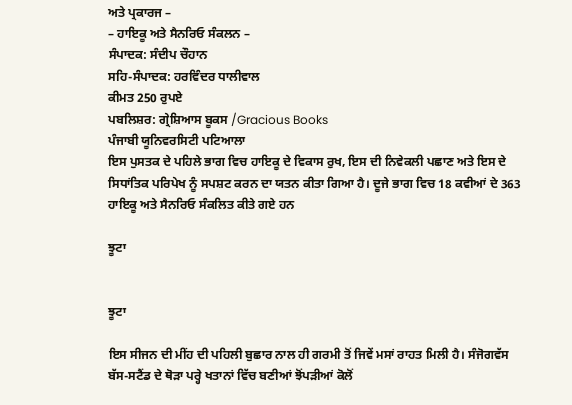ਅਤੇ ਪ੍ਰਕਾਰਜ –
– ਹਾਇਕੂ ਅਤੇ ਸੈਨਰਿਓ ਸੰਕਲਨ –
ਸੰਪਾਦਕ: ਸੰਦੀਪ ਚੌਹਾਨ
ਸਹਿ-ਸੰਪਾਦਕ: ਹਰਵਿੰਦਰ ਧਾਲੀਵਾਲ
ਕੀਮਤ 250 ਰੁਪਏ
ਪਬਲਿਸ਼ਰ: ਗ੍ਰੇਸ਼ਿਆਸ ਬੂਕਸ /Gracious Books
ਪੰਜਾਬੀ ਯੂਨਿਵਰਸਿਟੀ ਪਟਿਆਲਾ
ਇਸ ਪੁਸਤਕ ਦੇ ਪਹਿਲੇ ਭਾਗ ਵਿਚ ਹਾਇਕੂ ਦੇ ਵਿਕਾਸ ਰੁਖ, ਇਸ ਦੀ ਨਿਵੇਕਲੀ ਪਛਾਣ ਅਤੇ ਇਸ ਦੇ ਸਿਧਾਂਤਿਕ ਪਰਿਪੇਖ ਨੂੰ ਸਪਸ਼ਟ ਕਰਨ ਦਾ ਯਤਨ ਕੀਤਾ ਗਿਆ ਹੈ। ਦੂਜੇ ਭਾਗ ਵਿਚ 18 ਕਵੀਆਂ ਦੇ 363 ਹਾਇਕੂ ਅਤੇ ਸੈਨਰਿਓ ਸੰਕਲਿਤ ਕੀਤੇ ਗਏ ਹਨ

ਝੂਟਾ


ਝੂਟਾ

ਇਸ ਸੀਜਨ ਦੀ ਮੀਂਹ ਦੀ ਪਹਿਲੀ ਬੁਛਾਰ ਨਾਲ ਹੀ ਗਰਮੀ ਤੋਂ ਜਿਵੇਂ ਮਸਾਂ ਰਾਹਤ ਮਿਲੀ ਹੈ। ਸੰਜੋਗਵੱਸ ਬੱਸ-ਸਟੈਂਡ ਦੇ ਥੋੜਾ ਪਰ੍ਹੇ ਖਤਾਨਾਂ ਵਿੱਚ ਬਣੀਆਂ ਝੋਂਪੜੀਆਂ ਕੋਲੋਂ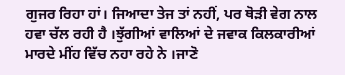ਗੁਜਰ ਰਿਹਾ ਹਾਂ। ਜਿਆਦਾ ਤੇਜ ਤਾਂ ਨਹੀਂ, ਪਰ ਥੋੜੀ ਵੇਗ ਨਾਲ ਹਵਾ ਚੱਲ ਰਹੀ ਹੈ ।ਝੁੱਗੀਆਂ ਵਾਲਿਆਂ ਦੇ ਜਵਾਕ ਕਿਲਕਾਰੀਆਂ ਮਾਰਦੇ ਮੀਂਹ ਵਿੱਚ ਨਹਾ ਰਹੇ ਨੇ ।ਜਾਣੋ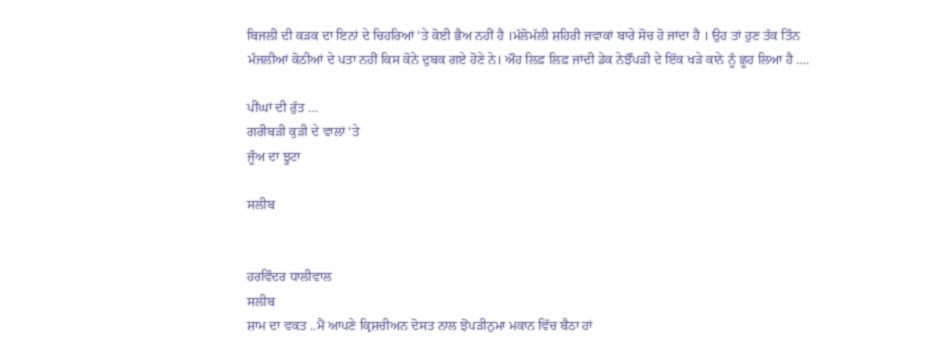ਬਿਜਲੀ ਦੀ ਕੜਕ ਦਾ ਇਨਾਂ ਦੇ ਚਿਹਰਿਆਂ ‘ਤੇ ਕੋਈ ਭੈਅ ਨਹੀਂ ਹੈ ।ਮੱਲੋਮੱਲੀ ਸ਼ਹਿਰੀ ਜਵਾਕਾਂ ਬਾਰੇ ਸੋਚ ਹੋ ਜਾਂਦਾ ਹੈ । ਉਹ ਤਾਂ ਹੁਣ ਤੱਕ ਤਿੰਨ ਮੰਜਲੀਆਂ ਕੋਠੀਆਂ ਦੇ ਪਤਾ ਨਹੀਂ ਕਿਸ ਕੋਨੇ ਦੁਬਕ ਗਏ ਹੋਣੇ ਨੇ। ਔਹ ਲਿਫ਼ ਲਿਫ਼ ਜਾਂਦੀ ਡੇਕ ਨੇਝੌਂਪੜੀ ਦੇ ਇੱਕ ਖੜੇ ਕਾਨੇ ਨੂੰ ਛੂਹ ਲਿਆ ਹੈ ….

ਪੀਂਘਾਂ ਦੀ ਰੁੱਤ …
ਗਰੀਬੜੀ ਕੁੜੀ ਦੇ ਵਾਲਾਂ ‘ਤੇ
ਜੂੰਅ ਦਾ ਝੂਟਾ

ਸਲੀਬ


ਹਰਵਿੰਦਰ ਧਾਲੀਵਾਲ
ਸਲੀਬ
ਸ਼ਾਮ ਦਾ ਵਕਤ ..ਮੈਂ ਆਪਣੇ ਕ੍ਰਿਸ਼ਚੀਅਨ ਦੋਸਤ ਨਾਲ ਝੋਂਪੜੀਨੁਮਾ ਮਕਾਨ ਵਿੱਚ ਬੈਠਾ ਹਾਂ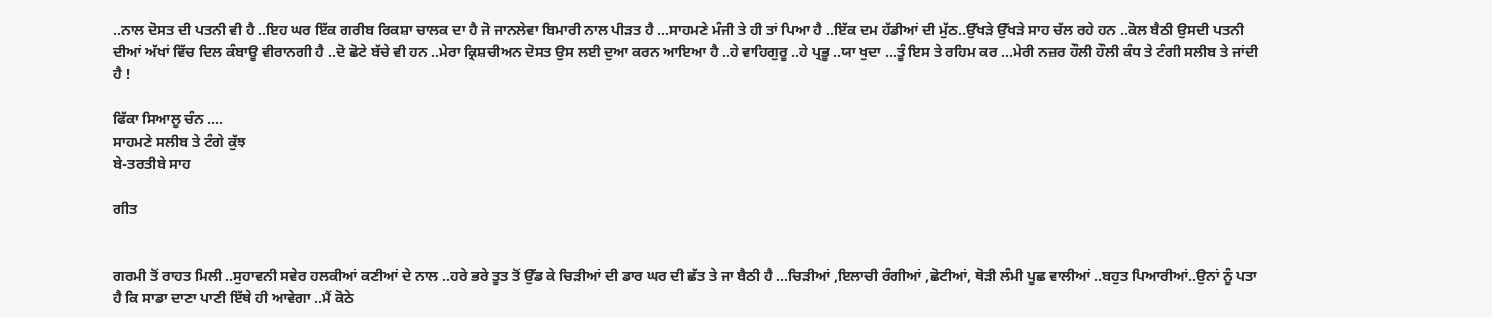..ਨਾਲ ਦੋਸਤ ਦੀ ਪਤਨੀ ਵੀ ਹੈ ..ਇਹ ਘਰ ਇੱਕ ਗਰੀਬ ਰਿਕਸ਼ਾ ਚਾਲਕ ਦਾ ਹੈ ਜੋ ਜਾਨਲੇਵਾ ਬਿਮਾਰੀ ਨਾਲ ਪੀੜਤ ਹੈ …ਸਾਹਮਣੇ ਮੰਜੀ ਤੇ ਹੀ ਤਾਂ ਪਿਆ ਹੈ ..ਇੱਕ ਦਮ ਹੱਡੀਆਂ ਦੀ ਮੁੱਠ..ਉੱਖੜੇ ਉੱਖੜੇ ਸਾਹ ਚੱਲ ਰਹੇ ਹਨ ..ਕੋਲ ਬੈਠੀ ਉਸਦੀ ਪਤਨੀ ਦੀਆਂ ਅੱਖਾਂ ਵਿੱਚ ਦਿਲ ਕੰਬਾਊ ਵੀਰਾਨਗੀ ਹੈ ..ਦੋ ਛੋਟੇ ਬੱਚੇ ਵੀ ਹਨ ..ਮੇਰਾ ਕ੍ਰਿਸ਼ਚੀਅਨ ਦੋਸਤ ਉਸ ਲਈ ਦੁਆ ਕਰਨ ਆਇਆ ਹੈ ..ਹੇ ਵਾਹਿਗੁਰੂ ..ਹੇ ਪ੍ਰਭੂ ..ਯਾ ਖੁਦਾ …ਤੂੰ ਇਸ ਤੇ ਰਹਿਮ ਕਰ …ਮੇਰੀ ਨਜ਼ਰ ਹੌਲੀ ਹੌਲੀ ਕੰਧ ਤੇ ਟੰਗੀ ਸਲੀਬ ਤੇ ਜਾਂਦੀ ਹੈ !

ਫਿੱਕਾ ਸਿਆਲੂ ਚੰਨ ….
ਸਾਹਮਣੇ ਸਲੀਬ ਤੇ ਟੰਗੇ ਕੁੱਝ
ਬੇ-ਤਰਤੀਬੇ ਸਾਹ

ਗੀਤ


ਗਰਮੀ ਤੋਂ ਰਾਹਤ ਮਿਲੀ ..ਸੁਹਾਵਨੀ ਸਵੇਰ ਹਲਕੀਆਂ ਕਣੀਆਂ ਦੇ ਨਾਲ ..ਹਰੇ ਭਰੇ ਤੂਤ ਤੋਂ ਉੱਡ ਕੇ ਚਿੜੀਆਂ ਦੀ ਡਾਰ ਘਰ ਦੀ ਛੱਤ ਤੇ ਜਾ ਬੈਠੀ ਹੈ …ਚਿੜੀਆਂ ,ਇਲਾਚੀ ਰੰਗੀਆਂ ,ਛੋਟੀਆਂ, ਥੋੜੀ ਲੰਮੀ ਪੂਛ ਵਾਲੀਆਂ ..ਬਹੁਤ ਪਿਆਰੀਆਂ..ਉਨਾਂ ਨੂੰ ਪਤਾ ਹੈ ਕਿ ਸਾਡਾ ਦਾਣਾ ਪਾਣੀ ਇੱਥੇ ਹੀ ਆਵੇਗਾ ..ਮੈਂ ਕੋਠੇ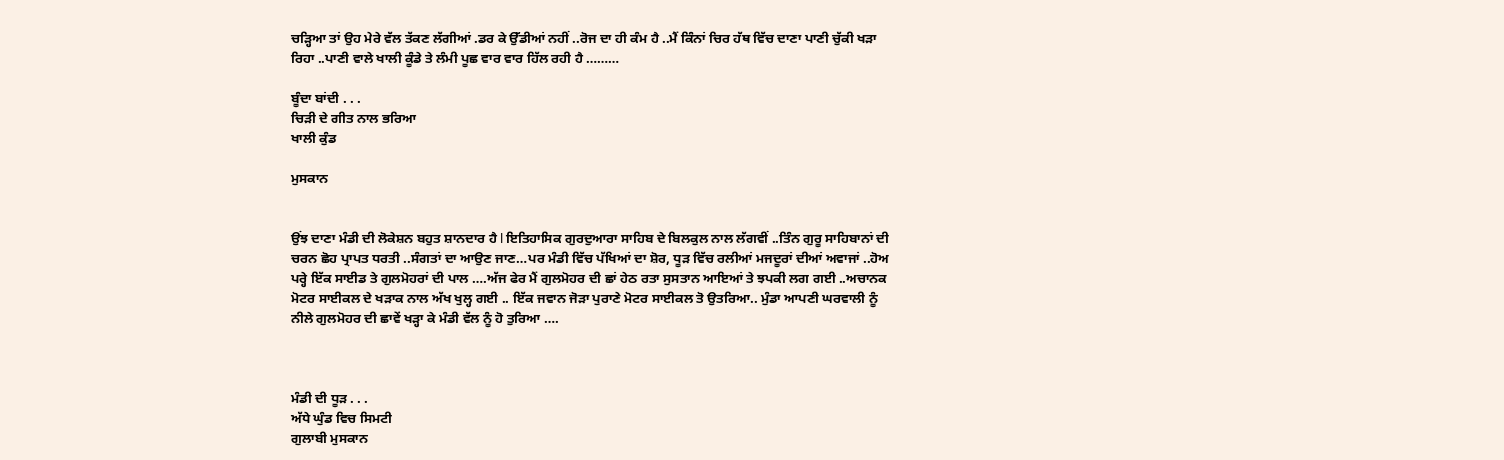ਚੜ੍ਹਿਆ ਤਾਂ ਉਹ ਮੇਰੇ ਵੱਲ ਤੱਕਣ ਲੱਗੀਆਂ .ਡਰ ਕੇ ਉੱਡੀਆਂ ਨਹੀਂ ..ਰੋਜ ਦਾ ਹੀ ਕੰਮ ਹੈ ..ਮੈਂ ਕਿੰਨਾਂ ਚਿਰ ਹੱਥ ਵਿੱਚ ਦਾਣਾ ਪਾਣੀ ਚੁੱਕੀ ਖੜਾ ਰਿਹਾ ..ਪਾਣੀ ਵਾਲੇ ਖਾਲੀ ਕੂੰਡੇ ਤੇ ਲੰਮੀ ਪੂਛ ਵਾਰ ਵਾਰ ਹਿੱਲ ਰਹੀ ਹੈ ………

ਬੂੰਦਾ ਬਾਂਦੀ . . .
ਚਿੜੀ ਦੇ ਗੀਤ ਨਾਲ ਭਰਿਆ
ਖਾਲੀ ਕੁੰਡ

ਮੁਸਕਾਨ


ਉਂਝ ਦਾਣਾ ਮੰਡੀ ਦੀ ਲੋਕੇਸ਼ਨ ਬਹੁਤ ਸ਼ਾਨਦਾਰ ਹੈ l ਇਤਿਹਾਸਿਕ ਗੁਰਦੁਆਰਾ ਸਾਹਿਬ ਦੇ ਬਿਲਕੁਲ ਨਾਲ ਲੱਗਵੀਂ ..ਤਿੰਨ ਗੁਰੂ ਸਾਹਿਬਾਨਾਂ ਦੀ ਚਰਨ ਛੋਹ ਪ੍ਰਾਪਤ ਧਰਤੀ ..ਸੰਗਤਾਂ ਦਾ ਆਉਣ ਜਾਣ…ਪਰ ਮੰਡੀ ਵਿੱਚ ਪੱਖਿਆਂ ਦਾ ਸ਼ੋਰ, ਧੂੜ ਵਿੱਚ ਰਲੀਆਂ ਮਜਦੂਰਾਂ ਦੀਆਂ ਅਵਾਜਾਂ ..ਹੋਅ ਪਰ੍ਹੇ ਇੱਕ ਸਾਈਡ ਤੇ ਗੁਲਮੋਹਰਾਂ ਦੀ ਪਾਲ ….ਅੱਜ ਫੇਰ ਮੈਂ ਗੁਲਮੋਹਰ ਦੀ ਛਾਂ ਹੇਠ ਰਤਾ ਸੁਸਤਾਨ ਆਇਆਂ ਤੇ ਝਪਕੀ ਲਗ ਗਈ ..ਅਚਾਨਕ ਮੋਟਰ ਸਾਈਕਲ ਦੇ ਖੜਾਕ ਨਾਲ ਅੱਖ ਖੁਲ੍ਹ ਗਈ .. ਇੱਕ ਜਵਾਨ ਜੋੜਾ ਪੁਰਾਣੇ ਮੋਟਰ ਸਾਈਕਲ ਤੋ ਉਤਰਿਆ.. ਮੁੰਡਾ ਆਪਣੀ ਘਰਵਾਲੀ ਨੂੰ ਨੀਲੇ ਗੁਲਮੋਹਰ ਦੀ ਛਾਵੇਂ ਖੜ੍ਹਾ ਕੇ ਮੰਡੀ ਵੱਲ ਨੂੰ ਹੋ ਤੁਰਿਆ ….



ਮੰਡੀ ਦੀ ਧੂੜ . . .
ਅੱਧੇ ਘੁੰਡ ਵਿਚ ਸਿਮਟੀ
ਗੁਲਾਬੀ ਮੁਸਕਾਨ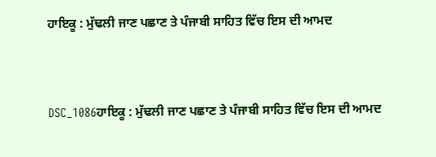ਹਾਇਕੂ : ਮੁੱਢਲੀ ਜਾਣ ਪਛਾਣ ਤੇ ਪੰਜਾਬੀ ਸਾਹਿਤ ਵਿੱਚ ਇਸ ਦੀ ਆਮਦ


DSC_1086ਹਾਇਕੂ : ਮੁੱਢਲੀ ਜਾਣ ਪਛਾਣ ਤੇ ਪੰਜਾਬੀ ਸਾਹਿਤ ਵਿੱਚ ਇਸ ਦੀ ਆਮਦ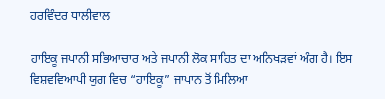ਹਰਵਿੰਦਰ ਧਾਲੀਵਾਲ

ਹਾਇਕੂ ਜਪਾਨੀ ਸਭਿਆਚਾਰ ਅਤੇ ਜਪਾਨੀ ਲੋਕ ਸਾਹਿਤ ਦਾ ਅਨਿਖੜਵਾਂ ਅੰਗ ਹੈ। ਇਸ ਵਿਸ਼ਵਵਿਆਪੀ ਯੁਗ ਵਿਚ “ਹਾਇਕੂ” ਜਾਪਾਨ ਤੋਂ ਮਿਲਿਆ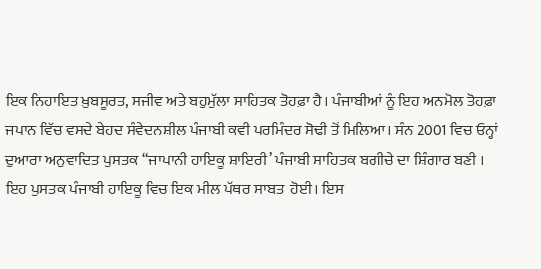ਇਕ ਨਿਹਾਇਤ ਖ਼ੁਬਸੂਰਤ, ਸਜੀਵ ਅਤੇ ਬਹੁਮੁੱਲਾ ਸਾਹਿਤਕ ਤੋਹਫ਼ਾ ਹੈ। ਪੰਜਾਬੀਆਂ ਨੂੰ ਇਹ ਅਨਮੋਲ ਤੋਹਫ਼ਾ ਜਪਾਨ ਵਿੱਚ ਵਸਦੇ ਬੇਹਦ ਸੰਵੇਦਨਸ਼ੀਲ ਪੰਜਾਬੀ ਕਵੀ ਪਰਮਿੰਦਰ ਸੋਢੀ ਤੋਂ ਮਿਲਿਆ। ਸੰਨ 2001 ਵਿਚ ਓਨ੍ਹਾਂ ਦੁਆਰਾ ਅਨੁਵਾਦਿਤ ਪੁਸਤਕ “ਜਾਪਾਨੀ ਹਾਇਕੂ ਸ਼ਾਇਰੀ’ ਪੰਜਾਬੀ ਸਾਹਿਤਕ ਬਗੀਚੇ ਦਾ ਸ਼ਿੰਗਾਰ ਬਣੀ ।  ਇਹ ਪੁਸਤਕ ਪੰਜਾਬੀ ਹਾਇਕੂ ਵਿਚ ਇਕ ਮੀਲ ਪੱਥਰ ਸਾਬਤ  ਹੋਈ। ਇਸ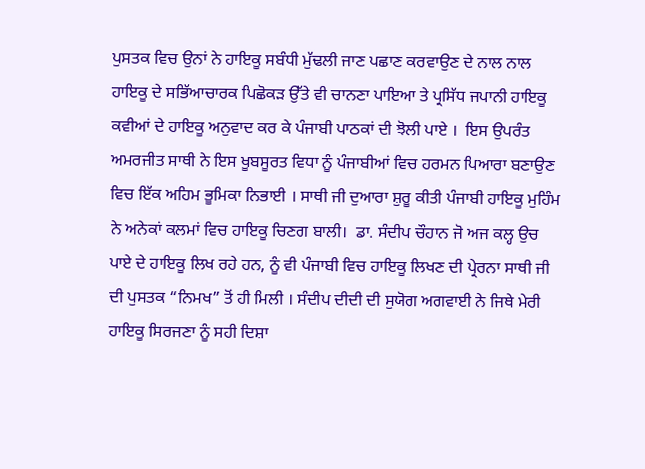ਪੁਸਤਕ ਵਿਚ ਉਨਾਂ ਨੇ ਹਾਇਕੂ ਸਬੰਧੀ ਮੁੱਢਲੀ ਜਾਣ ਪਛਾਣ ਕਰਵਾਉਣ ਦੇ ਨਾਲ ਨਾਲ ਹਾਇਕੂ ਦੇ ਸਭਿੱਆਚਾਰਕ ਪਿਛੋਕੜ ਉੱਤੇ ਵੀ ਚਾਨਣਾ ਪਾਇਆ ਤੇ ਪ੍ਰਸਿੱਧ ਜਪਾਨੀ ਹਾਇਕੂ ਕਵੀਆਂ ਦੇ ਹਾਇਕੂ ਅਨੁਵਾਦ ਕਰ ਕੇ ਪੰਜਾਬੀ ਪਾਠਕਾਂ ਦੀ ਝੋਲੀ ਪਾਏ ।  ਇਸ ਉਪਰੰਤ ਅਮਰਜੀਤ ਸਾਥੀ ਨੇ ਇਸ ਖੂਬਸੂਰਤ ਵਿਧਾ ਨੂੰ ਪੰਜਾਬੀਆਂ ਵਿਚ ਹਰਮਨ ਪਿਆਰਾ ਬਣਾਉਣ ਵਿਚ ਇੱਕ ਅਹਿਮ ਭੂਮਿਕਾ ਨਿਭਾਈ । ਸਾਥੀ ਜੀ ਦੁਆਰਾ ਸ਼ੁਰੂ ਕੀਤੀ ਪੰਜਾਬੀ ਹਾਇਕੂ ਮੁਹਿੰਮ ਨੇ ਅਨੇਕਾਂ ਕਲਮਾਂ ਵਿਚ ਹਾਇਕੂ ਚਿਣਗ ਬਾਲੀ।  ਡਾ. ਸੰਦੀਪ ਚੌਹਾਨ ਜੋ ਅਜ ਕਲ੍ਹ ਉਚ ਪਾਏ ਦੇ ਹਾਇਕੂ ਲਿਖ ਰਹੇ ਹਨ, ਨੂੰ ਵੀ ਪੰਜਾਬੀ ਵਿਚ ਹਾਇਕੂ ਲਿਖਣ ਦੀ ਪ੍ਰੇਰਨਾ ਸਾਥੀ ਜੀ ਦੀ ਪੁਸਤਕ “ਨਿਮਖ” ਤੋਂ ਹੀ ਮਿਲੀ । ਸੰਦੀਪ ਦੀਦੀ ਦੀ ਸੁਯੋਗ ਅਗਵਾਈ ਨੇ ਜਿਥੇ ਮੇਰੀ ਹਾਇਕੂ ਸਿਰਜਣਾ ਨੂੰ ਸਹੀ ਦਿਸ਼ਾ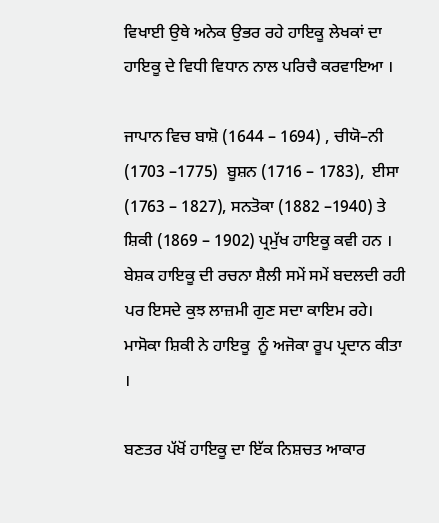ਵਿਖਾਈ ਉਥੇ ਅਨੇਕ ਉਭਰ ਰਹੇ ਹਾਇਕੂ ਲੇਖਕਾਂ ਦਾ ਹਾਇਕੂ ਦੇ ਵਿਧੀ ਵਿਧਾਨ ਨਾਲ ਪਰਿਚੈ ਕਰਵਾਇਆ ।

ਜਾਪਾਨ ਵਿਚ ਬਾਸ਼ੋ (1644 – 1694) , ਚੀਯੋ–ਨੀ (1703 –1775)  ਬੂਸ਼ਨ (1716 – 1783),  ਈਸਾ (1763 – 1827), ਸਨਤੋਕਾ (1882 –1940) ਤੇ ਸ਼ਿਕੀ (1869 – 1902) ਪ੍ਰਮੁੱਖ ਹਾਇਕੂ ਕਵੀ ਹਨ ।  ਬੇਸ਼ਕ ਹਾਇਕੂ ਦੀ ਰਚਨਾ ਸ਼ੈਲੀ ਸਮੇਂ ਸਮੇਂ ਬਦਲਦੀ ਰਹੀ ਪਰ ਇਸਦੇ ਕੁਝ ਲਾਜ਼ਮੀ ਗੁਣ ਸਦਾ ਕਾਇਮ ਰਹੇ। ਮਾਸੋਕਾ ਸ਼ਿਕੀ ਨੇ ਹਾਇਕੂ  ਨੂੰ ਅਜੋਕਾ ਰੂਪ ਪ੍ਰਦਾਨ ਕੀਤਾ ।

ਬਣਤਰ ਪੱਖੋਂ ਹਾਇਕੂ ਦਾ ਇੱਕ ਨਿਸ਼ਚਤ ਆਕਾਰ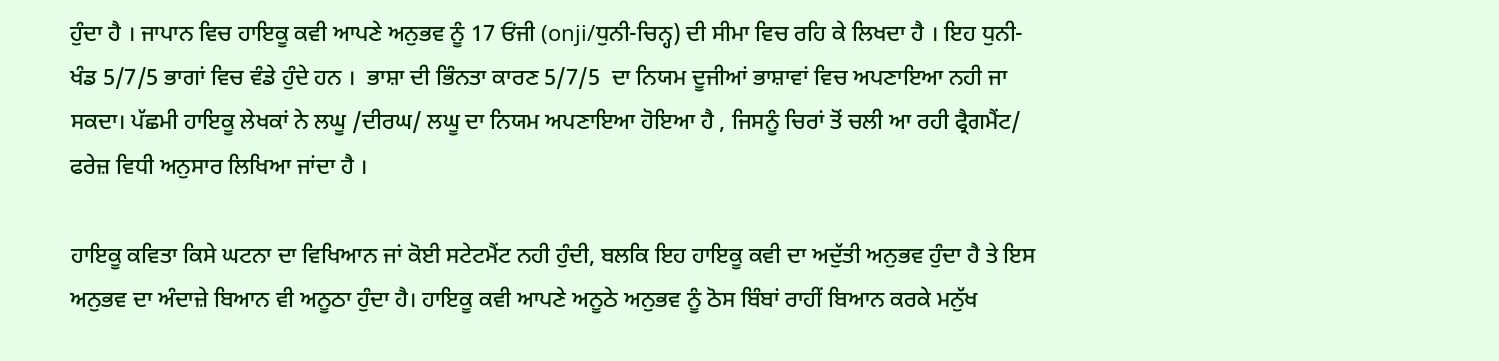ਹੁੰਦਾ ਹੈ । ਜਾਪਾਨ ਵਿਚ ਹਾਇਕੂ ਕਵੀ ਆਪਣੇ ਅਨੁਭਵ ਨੂੰ 17 ਓਂਜੀ (onji/ਧੁਨੀ-ਚਿਨ੍ਹ) ਦੀ ਸੀਮਾ ਵਿਚ ਰਹਿ ਕੇ ਲਿਖਦਾ ਹੈ । ਇਹ ਧੁਨੀ-ਖੰਡ 5/7/5 ਭਾਗਾਂ ਵਿਚ ਵੰਡੇ ਹੁੰਦੇ ਹਨ ।  ਭਾਸ਼ਾ ਦੀ ਭਿੰਨਤਾ ਕਾਰਣ 5/7/5  ਦਾ ਨਿਯਮ ਦੂਜੀਆਂ ਭਾਸ਼ਾਵਾਂ ਵਿਚ ਅਪਣਾਇਆ ਨਹੀ ਜਾ ਸਕਦਾ। ਪੱਛਮੀ ਹਾਇਕੂ ਲੇਖਕਾਂ ਨੇ ਲਘੂ /ਦੀਰਘ/ ਲਘੂ ਦਾ ਨਿਯਮ ਅਪਣਾਇਆ ਹੋਇਆ ਹੈ , ਜਿਸਨੂੰ ਚਿਰਾਂ ਤੋਂ ਚਲੀ ਆ ਰਹੀ ਫ੍ਰੈਗਮੈਂਟ/ ਫਰੇਜ਼ ਵਿਧੀ ਅਨੁਸਾਰ ਲਿਖਿਆ ਜਾਂਦਾ ਹੈ ।

ਹਾਇਕੂ ਕਵਿਤਾ ਕਿਸੇ ਘਟਨਾ ਦਾ ਵਿਖਿਆਨ ਜਾਂ ਕੋਈ ਸਟੇਟਮੈਂਟ ਨਹੀ ਹੁੰਦੀ, ਬਲਕਿ ਇਹ ਹਾਇਕੂ ਕਵੀ ਦਾ ਅਦੁੱਤੀ ਅਨੁਭਵ ਹੁੰਦਾ ਹੈ ਤੇ ਇਸ ਅਨੁਭਵ ਦਾ ਅੰਦਾਜ਼ੇ ਬਿਆਨ ਵੀ ਅਨੂਠਾ ਹੁੰਦਾ ਹੈ। ਹਾਇਕੂ ਕਵੀ ਆਪਣੇ ਅਨੂਠੇ ਅਨੁਭਵ ਨੂੰ ਠੋਸ ਬਿੰਬਾਂ ਰਾਹੀਂ ਬਿਆਨ ਕਰਕੇ ਮਨੁੱਖ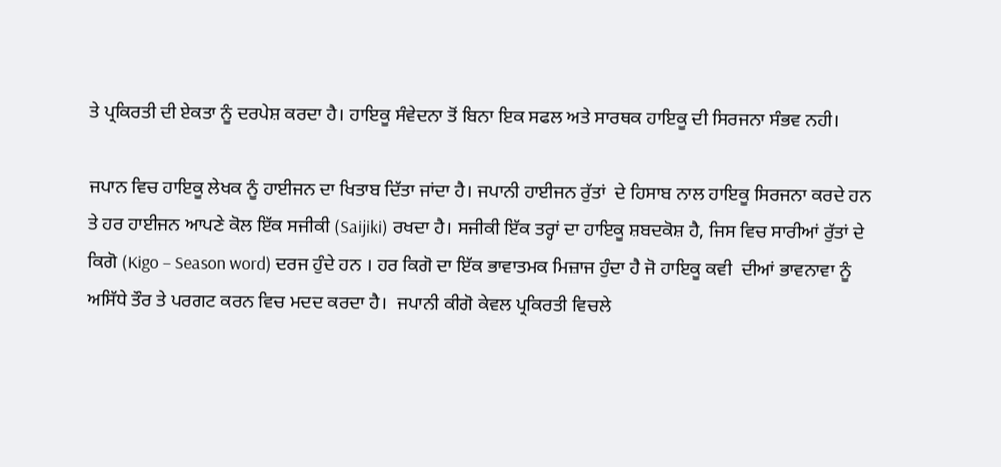ਤੇ ਪ੍ਰਕਿਰਤੀ ਦੀ ਏਕਤਾ ਨੂੰ ਦਰਪੇਸ਼ ਕਰਦਾ ਹੈ। ਹਾਇਕੂ ਸੰਵੇਦਨਾ ਤੋਂ ਬਿਨਾ ਇਕ ਸਫਲ ਅਤੇ ਸਾਰਥਕ ਹਾਇਕੂ ਦੀ ਸਿਰਜਨਾ ਸੰਭਵ ਨਹੀ।

ਜਪਾਨ ਵਿਚ ਹਾਇਕੂ ਲੇਖਕ ਨੂੰ ਹਾਈਜਨ ਦਾ ਖਿਤਾਬ ਦਿੱਤਾ ਜਾਂਦਾ ਹੈ। ਜਪਾਨੀ ਹਾਈਜਨ ਰੁੱਤਾਂ  ਦੇ ਹਿਸਾਬ ਨਾਲ ਹਾਇਕੂ ਸਿਰਜਨਾ ਕਰਦੇ ਹਨ  ਤੇ ਹਰ ਹਾਈਜਨ ਆਪਣੇ ਕੋਲ ਇੱਕ ਸਜੀਕੀ (Saijiki) ਰਖਦਾ ਹੈ। ਸਜੀਕੀ ਇੱਕ ਤਰ੍ਹਾਂ ਦਾ ਹਾਇਕੂ ਸ਼ਬਦਕੋਸ਼ ਹੈ, ਜਿਸ ਵਿਚ ਸਾਰੀਆਂ ਰੁੱਤਾਂ ਦੇ ਕਿਗੋ (Kigo – Season word) ਦਰਜ ਹੁੰਦੇ ਹਨ । ਹਰ ਕਿਗੋ ਦਾ ਇੱਕ ਭਾਵਾਤਮਕ ਮਿਜ਼ਾਜ ਹੁੰਦਾ ਹੈ ਜੋ ਹਾਇਕੂ ਕਵੀ  ਦੀਆਂ ਭਾਵਨਾਵਾ ਨੂੰ ਅਸਿੱਧੇ ਤੌਰ ਤੇ ਪਰਗਟ ਕਰਨ ਵਿਚ ਮਦਦ ਕਰਦਾ ਹੈ।  ਜਪਾਨੀ ਕੀਗੋ ਕੇਵਲ ਪ੍ਰਕਿਰਤੀ ਵਿਚਲੇ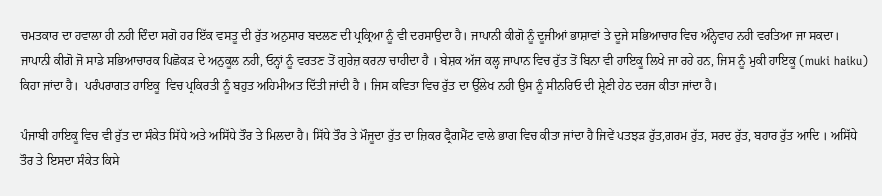ਚਮਤਕਾਰ ਦਾ ਹਵਾਲਾ ਹੀ ਨਹੀ ਦਿੰਦਾ ਸਗੋ ਹਰ ਇੱਕ ਵਸਤੂ ਦੀ ਰੁੱਤ ਅਨੁਸਾਰ ਬਦਲਣ ਦੀ ਪ੍ਰਕ੍ਰਿਆ ਨੂੰ ਵੀ ਦਰਸਾਉਦਾ ਹੈ। ਜਾਪਾਨੀ ਕੀਗੋ ਨੂੰ ਦੂਜੀਆਂ ਭਾਸ਼ਾਵਾਂ ਤੇ ਦੂਜੇ ਸਭਿਆਚਾਰ ਵਿਚ ਅੰਨ੍ਹੇਵਾਹ ਨਹੀ ਵਰਤਿਆ ਜਾ ਸਕਦਾ।  ਜਾਪਾਨੀ ਕੀਗੋ ਜੋ ਸਾਡੇ ਸਭਿਆਚਾਰਕ ਪਿਛੋਕੜ ਦੇ ਅਨੁਕੂਲ ਨਹੀ, ਓਨ੍ਹਾਂ ਨੂੰ ਵਰਤਣ ਤੋਂ ਗੁਰੇਜ਼ ਕਰਨਾ ਚਾਹੀਦਾ ਹੈ । ਬੇਸ਼ਕ ਅੱਜ ਕਲ੍ਹ ਜਾਪਾਨ ਵਿਚ ਰੁੱਤ ਤੋਂ ਬਿਨਾ ਵੀ ਹਾਇਕੂ ਲਿਖੇ ਜਾ ਰਹੇ ਹਨ, ਜਿਸ ਨੂੰ ਮੁਕੀ ਹਾਇਕੂ (muki haiku) ਕਿਹਾ ਜਾਂਦਾ ਹੈ।  ਪਰੰਪਰਾਗਤ ਹਾਇਕੂ  ਵਿਚ ਪ੍ਰਕਿਰਤੀ ਨੂੰ ਬਹੁਤ ਅਹਿਮੀਅਤ ਦਿੱਤੀ ਜਾਂਦੀ ਹੈ । ਜਿਸ ਕਵਿਤਾ ਵਿਚ ਰੁੱਤ ਦਾ ਉੱਲੇਖ ਨਹੀ ਉਸ ਨੂੰ ਸੀਨਰਿਓ ਦੀ ਸ਼੍ਰੇਣੀ ਹੇਠ ਦਰਜ ਕੀਤਾ ਜਾਂਦਾ ਹੈ।

ਪੰਜਾਬੀ ਹਾਇਕੂ ਵਿਚ ਵੀ ਰੁੱਤ ਦਾ ਸੰਕੇਤ ਸਿੱਧੇ ਅਤੇ ਅਸਿੱਧੇ ਤੌਰ ਤੇ ਮਿਲਦਾ ਹੈ। ਸਿੱਧੇ ਤੌਰ ਤੇ ਮੌਜੂਦਾ ਰੁੱਤ ਦਾ ਜ਼ਿਕਰ ਫ੍ਰੈਗਮੈਂਟ ਵਾਲੇ ਭਾਗ ਵਿਚ ਕੀਤਾ ਜਾਂਦਾ ਹੈ ਜਿਵੇਂ ਪਤਝੜ ਰੁੱਤ,ਗਰਮ ਰੁੱਤ, ਸਰਦ ਰੁੱਤ, ਬਹਾਰ ਰੁੱਤ ਆਦਿ । ਅਸਿੱਧੇ ਤੌਰ ਤੇ ਇਸਦਾ ਸੰਕੇਤ ਕਿਸੇ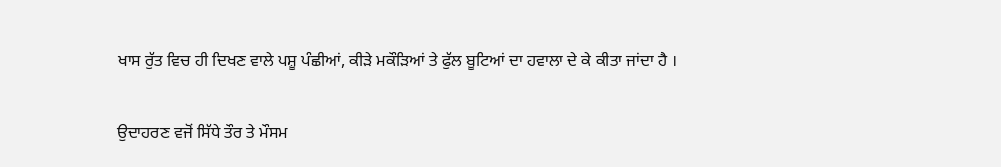ਖਾਸ ਰੁੱਤ ਵਿਚ ਹੀ ਦਿਖਣ ਵਾਲੇ ਪਸ਼ੂ ਪੰਛੀਆਂ, ਕੀੜੇ ਮਕੌੜਿਆਂ ਤੇ ਫੁੱਲ ਬੂਟਿਆਂ ਦਾ ਹਵਾਲਾ ਦੇ ਕੇ ਕੀਤਾ ਜਾਂਦਾ ਹੈ ।

ਉਦਾਹਰਣ ਵਜੋਂ ਸਿੱਧੇ ਤੌਰ ਤੇ ਮੌਸਮ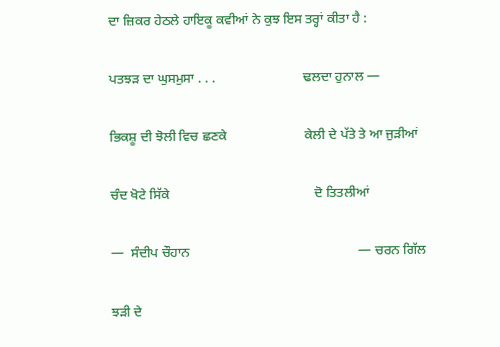ਦਾ ਜ਼ਿਕਰ ਹੇਠਲੇ ਹਾਇਕੂ ਕਵੀਆਂ ਨੇ ਕੁਝ ਇਸ ਤਰ੍ਹਾਂ ਕੀਤਾ ਹੈ :

ਪਤਝੜ ਦਾ ਘੁਸਮੁਸਾ . . .                          ਢਲਦਾ ਹੁਨਾਲ —

ਭਿਕਸ਼ੂ ਦੀ ਝੋਲੀ ਵਿਚ ਛਣਕੇ                       ਕੇਲੀ ਦੇ ਪੱਤੇ ਤੇ ਆ ਜੁੜੀਆਂ

ਚੰਦ ਖੋਟੇ ਸਿੱਕੇ                                           ਦੋ ਤਿਤਲੀਆਂ

—  ਸੰਦੀਪ ਚੌਹਾਨ                                                  — ਚਰਨ ਗਿੱਲ

ਝੜੀ ਦੇ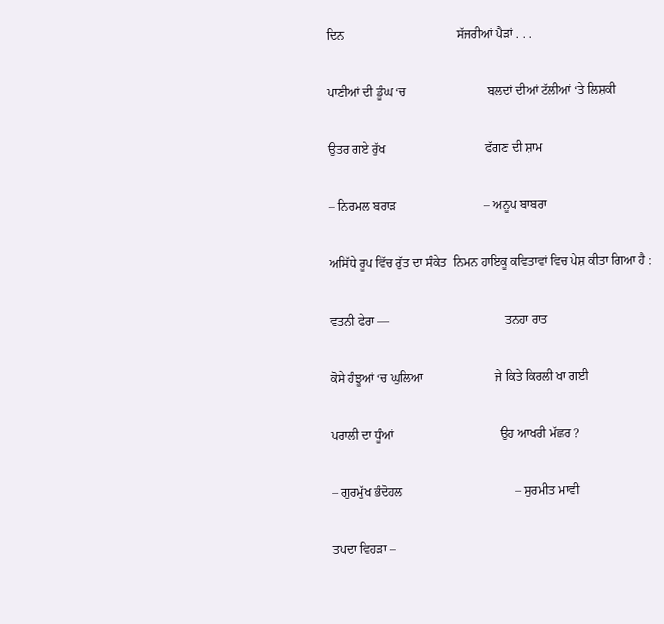ਦਿਨ                                    ਸੱਜਰੀਆਂ ਪੈੜਾਂ . . .

ਪਾਣੀਆਂ ਦੀ ਡੂੰਘ ‘ਚ                          ਬਲਦਾਂ ਦੀਆਂ ਟੱਲੀਆਂ ‘ਤੇ ਲਿਸ਼ਕੀ

ਉਤਰ ਗਏ ਰੁੱਖ                                ਫੱਗਣ ਦੀ ਸ਼ਾਮ

– ਨਿਰਮਲ ਬਰਾੜ                            – ਅਨੂਪ ਬਾਬਰਾ

ਅਸਿੱਧੇ ਰੂਪ ਵਿੱਚ ਰੁੱਤ ਦਾ ਸੰਕੇਤ  ਨਿਮਨ ਹਾਇਕੂ ਕਵਿਤਾਵਾਂ ਵਿਚ ਪੇਸ਼ ਕੀਤਾ ਗਿਆ ਹੈ :

ਵਤਨੀ ਫੇਰਾ —                                     ਤਨਹਾ ਰਾਤ

ਕੋਸੇ ਹੰਝੂਆਂ ‘ਚ ਘੁਲਿਆ                       ਜੇ ਕਿਤੇ ਕਿਰਲੀ ਖਾ ਗਈ

ਪਰਾਲੀ ਦਾ ਧੂੰਆਂ                                  ਉਹ ਆਖਰੀ ਮੱਛਰ ?

– ਗੁਰਮੁੱਖ ਭੰਦੋਹਲ                                    – ਸੁਰਮੀਤ ਮਾਵੀ

ਤਪਦਾ ਵਿਹੜਾ –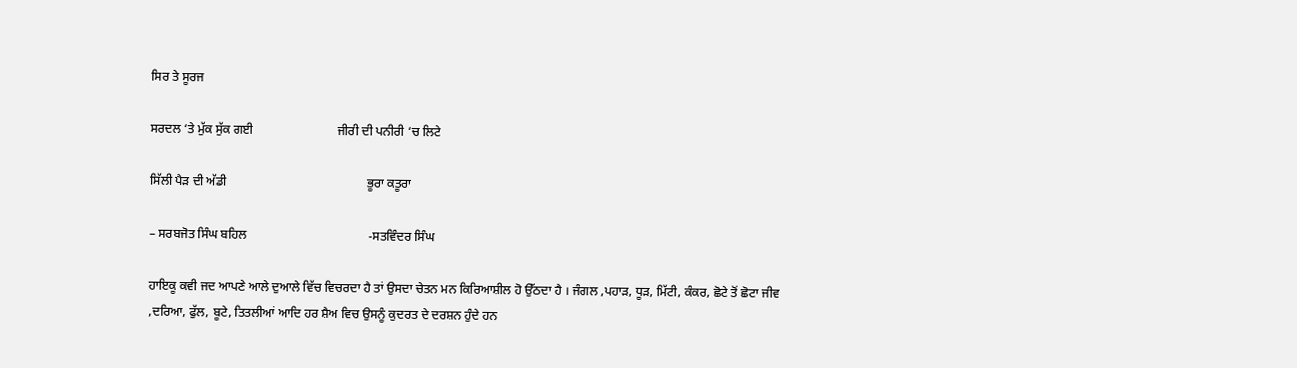ਸਿਰ ਤੇ ਸੂਰਜ

ਸਰਦਲ ‘ਤੇ ਮੁੱਕ ਸੁੱਕ ਗਈ                           ਜੀਰੀ ਦੀ ਪਨੀਰੀ ‘ਚ ਲਿਟੇ

ਸਿੱਲੀ ਪੈੜ ਦੀ ਅੱਡੀ                                             ਭੂਰਾ ਕਤੂਰਾ

– ਸਰਬਜੋਤ ਸਿੰਘ ਬਹਿਲ                                       -ਸਤਵਿੰਦਰ ਸਿੰਘ

ਹਾਇਕੂ ਕਵੀ ਜਦ ਆਪਣੇ ਆਲੇ ਦੁਆਲੇ ਵਿੱਚ ਵਿਚਰਦਾ ਹੈ ਤਾਂ ਉਸਦਾ ਚੇਤਨ ਮਨ ਕਿਰਿਆਸ਼ੀਲ ਹੋ ਉੱਠਦਾ ਹੈ । ਜੰਗਲ ,ਪਹਾੜ, ਧੂੜ, ਮਿੱਟੀ, ਕੰਕਰ, ਛੋਟੇ ਤੋਂ ਛੋਟਾ ਜੀਵ ,ਦਰਿਆ, ਫੁੱਲ, ਬੂਟੇ, ਤਿਤਲੀਆਂ ਆਦਿ ਹਰ ਸ਼ੈਅ ਵਿਚ ਉਸਨੂੰ ਕੁਦਰਤ ਦੇ ਦਰਸ਼ਨ ਹੁੰਦੇ ਹਨ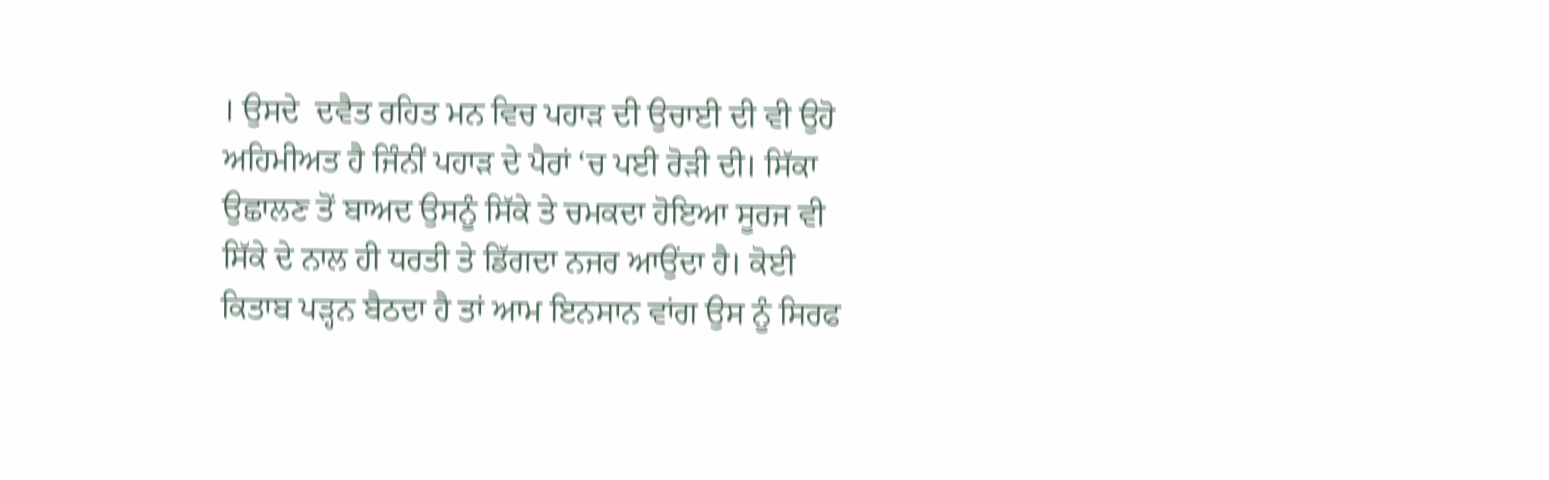। ਉਸਦੇ  ਦਵੈਤ ਰਹਿਤ ਮਨ ਵਿਚ ਪਹਾੜ ਦੀ ਉਚਾਈ ਦੀ ਵੀ ਉਹੋ ਅਹਿਮੀਅਤ ਹੈ ਜਿੰਨੀਂ ਪਹਾੜ ਦੇ ਪੈਰਾਂ ‘ਚ ਪਈ ਰੋੜੀ ਦੀ। ਸਿੱਕਾ ਉਛਾਲਣ ਤੋਂ ਬਾਅਦ ਉਸਨੂੰ ਸਿੱਕੇ ਤੇ ਚਮਕਦਾ ਹੋਇਆ ਸੂਰਜ ਵੀ ਸਿੱਕੇ ਦੇ ਨਾਲ ਹੀ ਧਰਤੀ ਤੇ ਡਿੱਗਦਾ ਨਜਰ ਆਉਂਦਾ ਹੈ। ਕੋਈ ਕਿਤਾਬ ਪੜ੍ਹਨ ਬੈਠਦਾ ਹੈ ਤਾਂ ਆਮ ਇਨਸਾਨ ਵਾਂਗ ਉਸ ਨੂੰ ਸਿਰਫ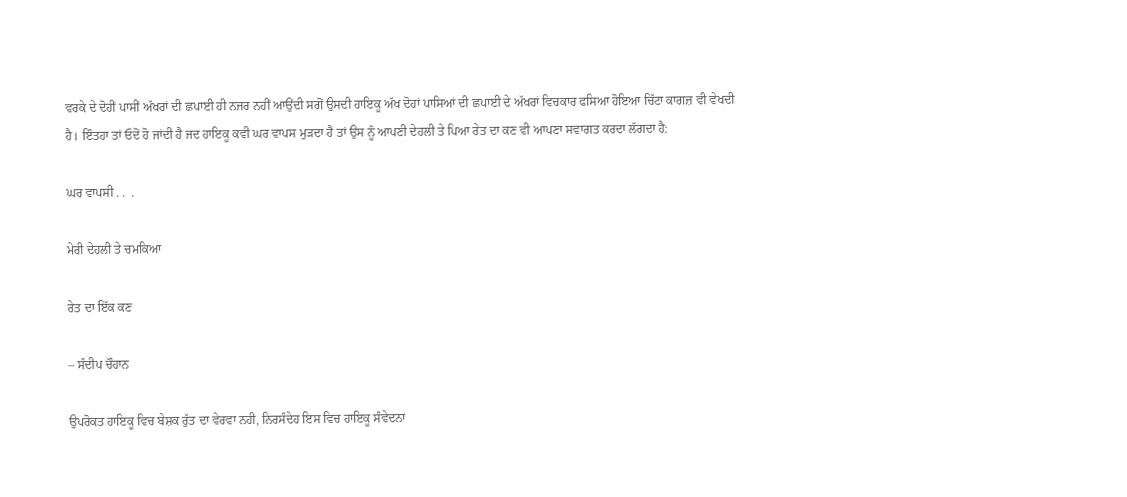ਵਰਕੇ ਦੇ ਦੋਹੀਂ ਪਾਸੀਂ ਅੱਖਰਾਂ ਦੀ ਛਪਾਈ ਹੀ ਨਜਰ ਨਹੀਂ ਆਉਂਦੀ ਸਗੋਂ ਉਸਦੀ ਹਾਇਕੂ ਅੱਖ ਦੋਹਾਂ ਪਾਸਿਆਂ ਦੀ ਛਪਾਈ ਦੇ ਅੱਖਰਾਂ ਵਿਚਕਾਰ ਫਸਿਆ ਹੋਇਆ ਚਿੱਟਾ ਕਾਗਜ਼ ਵੀ ਵੇਖਦੀ ਹੈ। ਇੰਤਹਾ ਤਾਂ ਓਦੋਂ ਹੋ ਜਾਂਦੀ ਹੈ ਜਦ ਹਾਇਕੂ ਕਵੀ ਘਰ ਵਾਪਸ ਮੁੜਦਾ ਹੈ ਤਾਂ ਉਸ ਨੂੰ ਆਪਣੀ ਦੇਹਲੀ ਤੇ ਪਿਆ ਰੇਤ ਦਾ ਕਣ ਵੀ ਆਪਣਾ ਸਵਾਗਤ ਕਰਦਾ ਲੱਗਦਾ ਹੈ:

ਘਰ ਵਾਪਸੀ . .  .

ਮੇਰੀ ਦੇਹਲੀ ਤੇ ਚਮਕਿਆ

ਰੇਤ ਦਾ ਇੱਕ ਕਣ

– ਸੰਦੀਪ ਚੌਹਾਨ

ਉਪਰੋਕਤ ਹਾਇਕੂ ਵਿਚ ਬੇਸ਼ਕ ਰੁੱਤ ਦਾ ਵੇਰਵਾ ਨਹੀ, ਨਿਰਸੰਦੇਹ ਇਸ ਵਿਚ ਹਾਇਕੂ ਸੰਵੇਦਨਾ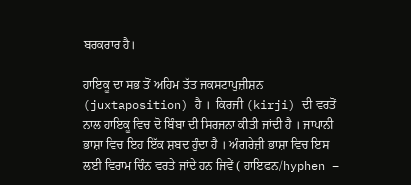ਬਰਕਰਾਰ ਹੈ।

ਹਾਇਕੂ ਦਾ ਸਭ ਤੋਂ ਅਹਿਮ ਤੱਤ ਜਕਸਟਾਪੁਜ਼ੀਸ਼ਨ (juxtaposition) ਹੈ ।  ਕਿਰਜੀ (kirji) ਦੀ ਵਰਤੋਂ ਨਾਲ ਹਾਇਕੂ ਵਿਚ ਦੋ ਬਿੰਬਾ ਦੀ ਸਿਰਜਨਾ ਕੀਤੀ ਜਾਂਦੀ ਹੈ । ਜਾਪਾਨੀ ਭਾਸ਼ਾ ਵਿਚ ਇਹ ਇੱਕ ਸ਼ਬਦ ਹੁੰਦਾ ਹੈ । ਅੰਗਰੇਜ਼ੀ ਭਾਸ਼ਾ ਵਿਚ ਇਸ ਲਈ ਵਿਰਾਮ ਚਿੰਨ ਵਰਤੇ ਜਾਂਦੇ ਹਨ ਜਿਵੇਂ ( ਹਾਇਫਨ/hyphen –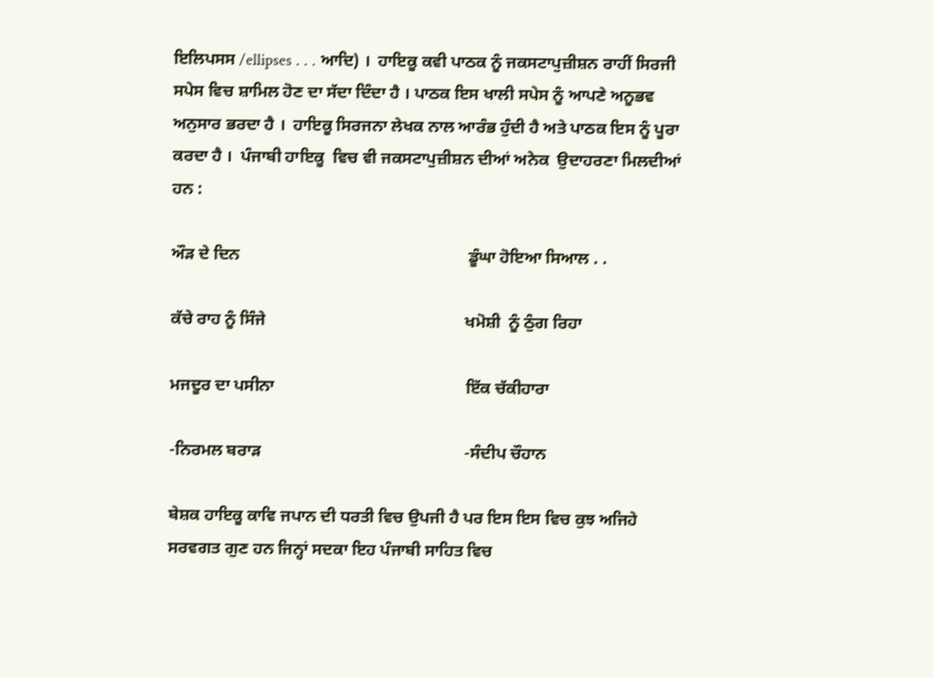ਇਲਿਪਸਸ /ellipses . . . ਆਦਿ) ।  ਹਾਇਕੂ ਕਵੀ ਪਾਠਕ ਨੂੰ ਜਕਸਟਾਪੁਜ਼ੀਸ਼ਨ ਰਾਹੀਂ ਸਿਰਜੀ ਸਪੇਸ ਵਿਚ ਸ਼ਾਮਿਲ ਹੋਣ ਦਾ ਸੱਦਾ ਦਿੰਦਾ ਹੈ । ਪਾਠਕ ਇਸ ਖਾਲੀ ਸਪੇਸ ਨੂੰ ਆਪਣੇ ਅਨੂਭਵ  ਅਨੁਸਾਰ ਭਰਦਾ ਹੈ ।  ਹਾਇਕੂ ਸਿਰਜਨਾ ਲੇਖਕ ਨਾਲ ਆਰੰਭ ਹੁੰਦੀ ਹੈ ਅਤੇ ਪਾਠਕ ਇਸ ਨੂੰ ਪੂਰਾ ਕਰਦਾ ਹੈ ।  ਪੰਜਾਬੀ ਹਾਇਕੂ  ਵਿਚ ਵੀ ਜਕਸਟਾਪੁਜ਼ੀਸ਼ਨ ਦੀਆਂ ਅਨੇਕ  ਉਦਾਹਰਣਾ ਮਿਲਦੀਆਂ ਹਨ :

ਔੜ ਦੇ ਦਿਨ                                                       ਡੂੰਘਾ ਹੋਇਆ ਸਿਆਲ . .

ਕੱਚੇ ਰਾਹ ਨੂੰ ਸਿੰਜੇ                                                ਖਮੋਸ਼ੀ  ਨੂੰ ਠੁੰਗ ਰਿਹਾ

ਮਜਦੂਰ ਦਾ ਪਸੀਨਾ                                              ਇੱਕ ਚੱਕੀਹਾਰਾ

-ਨਿਰਮਲ ਬਰਾੜ                                                 -ਸੰਦੀਪ ਚੌਹਾਨ

ਬੇਸ਼ਕ ਹਾਇਕੂ ਕਾਵਿ ਜਪਾਨ ਦੀ ਧਰਤੀ ਵਿਚ ਉਪਜੀ ਹੈ ਪਰ ਇਸ ਇਸ ਵਿਚ ਕੁਝ ਅਜਿਹੇ ਸਰਵਗਤ ਗੁਣ ਹਨ ਜਿਨ੍ਹਾਂ ਸਦਕਾ ਇਹ ਪੰਜਾਬੀ ਸਾਹਿਤ ਵਿਚ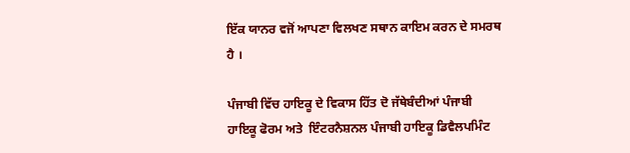ਇੱਕ ਯਾਨਰ ਵਜੋਂ ਆਪਣਾ ਵਿਲਖਣ ਸਥਾਨ ਕਾਇਮ ਕਰਨ ਦੇ ਸਮਰਥ ਹੈ ।

ਪੰਜਾਬੀ ਵਿੱਚ ਹਾਇਕੂ ਦੇ ਵਿਕਾਸ ਹਿੱਤ ਦੋ ਜੱਥੇਬੰਦੀਆਂ ਪੰਜਾਬੀ ਹਾਇਕੂ ਫੋਰਮ ਅਤੇ  ਇੰਟਰਨੈਸ਼ਨਲ ਪੰਜਾਬੀ ਹਾਇਕੂ ਡਿਵੈਲਪਮਿੰਟ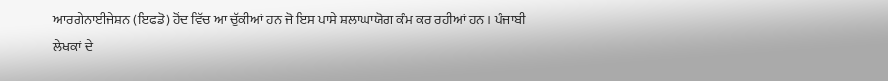ਆਰਗੇਨਾਈਜੇਸ਼ਨ (ਇਫਡੋ) ਹੋਂਦ ਵਿੱਚ ਆ ਚੁੱਕੀਆਂ ਹਨ ਜੋ ਇਸ ਪਾਸੇ ਸ਼ਲਾਘਾਯੋਗ ਕੰਮ ਕਰ ਰਹੀਆਂ ਹਨ । ਪੰਜਾਬੀ ਲੇਖਕਾਂ ਦੇ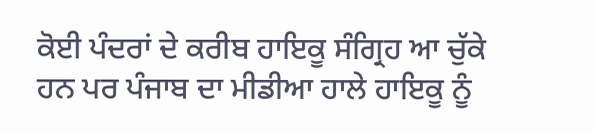ਕੋਈ ਪੰਦਰਾਂ ਦੇ ਕਰੀਬ ਹਾਇਕੂ ਸੰਗ੍ਰਿਹ ਆ ਚੁੱਕੇ ਹਨ ਪਰ ਪੰਜਾਬ ਦਾ ਮੀਡੀਆ ਹਾਲੇ ਹਾਇਕੂ ਨੂੰ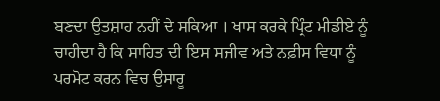ਬਣਦਾ ਉਤਸ਼ਾਹ ਨਹੀਂ ਦੇ ਸਕਿਆ । ਖਾਸ ਕਰਕੇ ਪ੍ਰਿੰਟ ਮੀਡੀਏ ਨੂੰ ਚਾਹੀਦਾ ਹੈ ਕਿ ਸਾਹਿਤ ਦੀ ਇਸ ਸਜੀਵ ਅਤੇ ਨਫ਼ੀਸ ਵਿਧਾ ਨੂੰ ਪਰਮੋਟ ਕਰਨ ਵਿਚ ਉਸਾਰੂ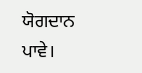ਯੋਗਦਾਨ ਪਾਵੇ।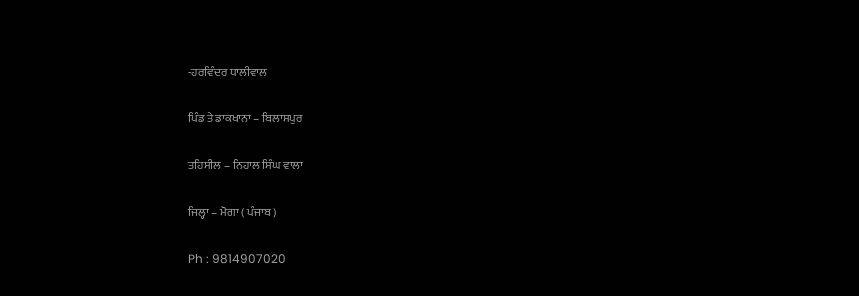-ਹਰਵਿੰਦਰ ਧਾਲੀਵਾਲ

ਪਿੰਡ ਤੇ ਡਾਕਖਾਨਾ – ਬਿਲਾਸਪੁਰ

ਤਹਿਸੀਲ – ਨਿਹਾਲ ਸਿੰਘ ਵਾਲਾ

ਜਿਲ੍ਹਾ – ਮੋਗਾ ( ਪੰਜਾਬ )

Ph : 9814907020